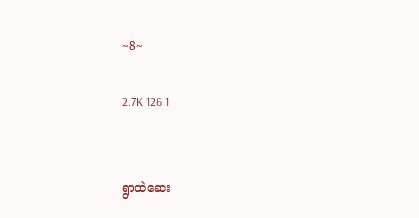~8~

2.7K 126 1


ရွာထဲဆေး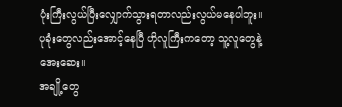ပုံးကြီးလွယ်ပြီးလျှောက်သွားရတာလည်းလွယ်မနေပါဘူး။
ပုခုံးတွေလည်းအောင့်နေပြီ ဟိုလူကြီးကတော့ သူ့လူတွေနဲ့အေးဆေး။
အချို့တွေ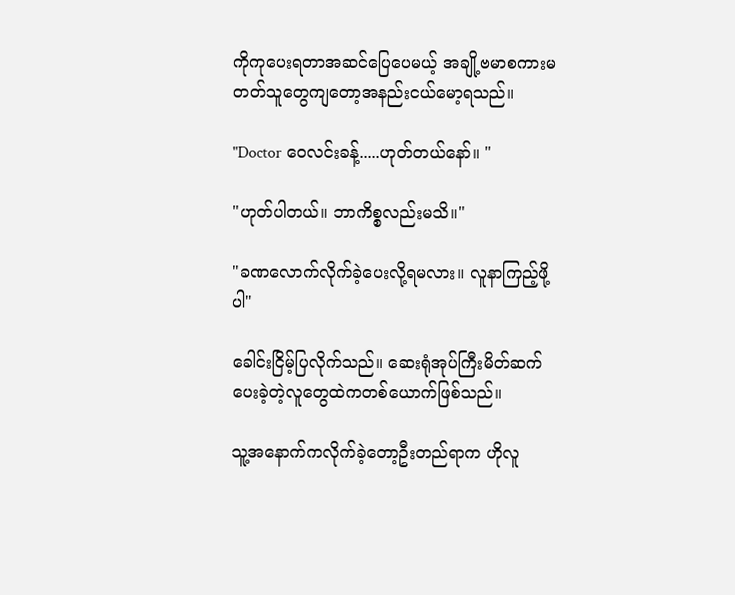ကိုကုပေးရတာအဆင်ပြေပေမယ့် အချို့ဗမာစကားမတတ်သူတွေကျတော့အနည်းငယ်မော့ရသည်။

"Doctor ဝေလင်းခန့်.....ဟုတ်တယ်နော်။ "

"ဟုတ်ပါတယ်။ ဘာကိစ္စလည်းမသိ။"

"ခဏလောက်လိုက်ခဲ့ပေးလို့ရမလား။ လူနာကြည့်ဖို့ပါ"

ခေါင်းငြိမ့်ပြလိုက်သည်။ ဆေးရုံအုပ်ကြီးမိတ်ဆက်ပေးခဲ့တဲ့လူတွေထဲကတစ်ယောက်ဖြစ်သည်။

သူ့အနောက်ကလိုက်ခဲ့တော့ဦးတည်ရာက ဟိုလူ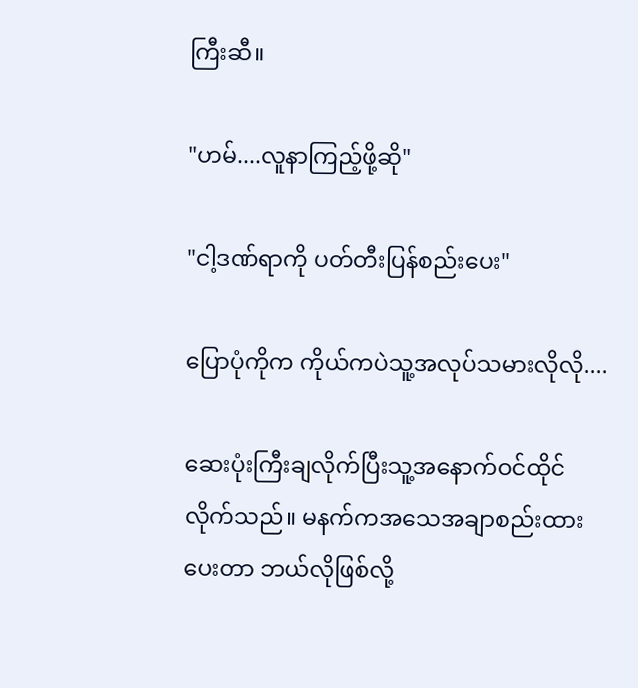ကြီးဆီ။

"ဟမ်....လူနာကြည့်ဖို့ဆို"

"ငါ့ဒဏ်ရာကို ပတ်တီးပြန်စည်းပေး"

ပြောပုံကိုက ကိုယ်ကပဲသူ့အလုပ်သမားလိုလို....

ဆေးပုံးကြီးချလိုက်ပြီးသူ့အနောက်ဝင်ထိုင်လိုက်သည်။ မနက်ကအသေအချာစည်းထားပေးတာ ဘယ်လိုဖြစ်လို့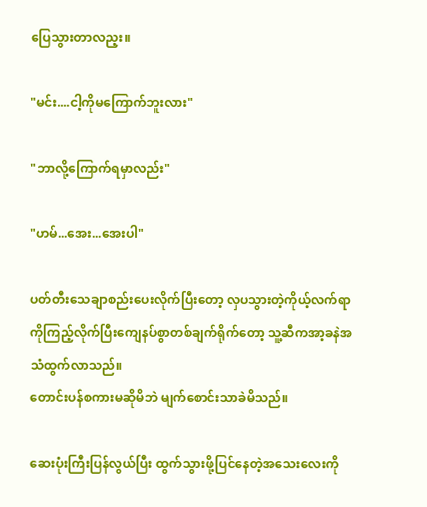ပြေသွားတာလည့း။

"မင်း....ငါ့ကိုမကြောက်ဘူးလား"

"ဘာလို့ကြောက်ရမှာလည်း"

"ဟမ်...အေး...အေးပါ"

ပတ်တီးသေချာစည်းပေးလိုက်ပြီးတော့ လှပသွားတဲ့ကိုယ့်လက်ရာကိုကြည့်လိုက်ပြီးကျေနပ်စွာတစ်ချက်ရိုက်တော့ သူ့ဆီကအာ့ခနဲအသံထွက်လာသည်။
တောင်းပန်စကားမဆိုမိဘဲ မျက်စောင်းသာခဲမိသည်။

ဆေးပုံးကြီးပြန်လွယ်ပြီး ထွက်သွားဖို့ပြင်နေတဲ့အသေးလေးကို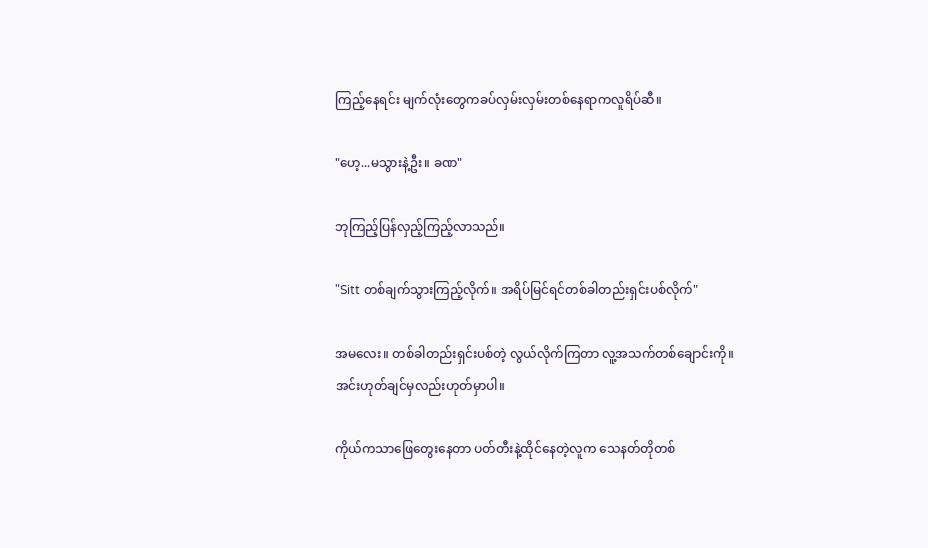ကြည့်နေရင်း မျက်လုံးတွေကခပ်လှမ်းလှမ်းတစ်နေရာကလူရိပ်ဆီ။

"ဟေ့...မသွားနဲ့ဦး။ ခဏ"

ဘုကြည့်ပြန်လှည့်ကြည့်လာသည်။

"Sitt တစ်ချက်သွားကြည့်လိုက်။ အရိပ်မြင်ရင်တစ်ခါတည်းရှင်းပစ်လိုက်"

အမလေး။ တစ်ခါတည်းရှင်းပစ်တဲ့ လွယ်လိုက်ကြတာ လူ့အသက်တစ်ချောင်းကို။
အင်းဟုတ်ချင်မှလည်းဟုတ်မှာပါ။

ကိုယ်ကသာဖြေတွေးနေတာ ပတ်တီးနဲ့ထိုင်နေတဲ့လူက သေနတ်တိုတစ်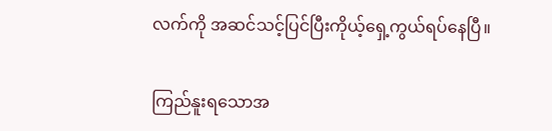လက်ကို အဆင်သင့်ပြင်ပြီးကိုယ့်ရှေ့ကွယ်ရပ်နေပြီ။

ကြည်နူးရသောအ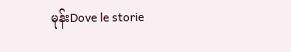မုန်းDove le storie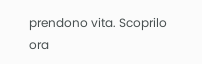prendono vita. Scoprilo ora